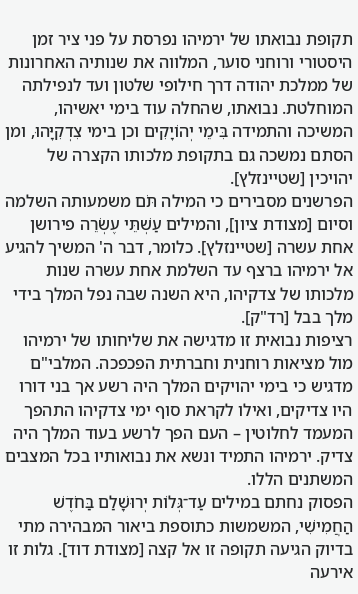תקופת נבואתו של ירמיהו נפרסת על פני ציר זמן היסטורי ורוחני סוער, המלווה את שנותיה האחרונות של ממלכת יהודה דרך חילופי שלטון ועד לנפילתה המוחלטת. נבואתו, שהחלה עוד בימי יאשיהו, המשיכה והתמידה בִּימֵי יְהוֹיָקִים וכן בימי צִדְקִיָּהוּ, ומן הסתם נמשכה גם בתקופת מלכותו הקצרה של יהויכין [שטיינזלץ].
הפרשנים מסבירים כי המילה תֹּם משמעותה השלמה וסיום [מצודת ציון], והמילים עַשְׁתֵּי עֶשְׂרֵה פירושן אחת עשרה [שטיינזלץ]. כלומר, דבר ה' המשיך להגיע אל ירמיהו ברצף עד השלמת אחת עשרה שנות מלכותו של צדקיהו, היא השנה שבה נפל המלך בידי מלך בבל [רד"ק].
רציפות נבואית זו מדגישה את שליחותו של ירמיהו מול מציאות רוחנית וחברתית הפכפכה. המלבי"ם מדגיש כי בימי יהויקים המלך היה רשע אך בני דורו היו צדיקים, ואילו לקראת סוף ימי צדקיהו התהפך המעמד לחלוטין – העם הפך לרשע בעוד המלך היה צדיק. ירמיהו התמיד ונשא את נבואותיו בכל המצבים המשתנים הללו.
הפסוק נחתם במילים עַד־גְּלוֹת יְרוּשָׁלַם בַּחֹדֶשׁ הַחֲמִישִׁי, המשמשות כתוספת ביאור המבהירה מתי בדיוק הגיעה תקופה זו אל קצה [מצודת דוד]. גלות זו אירעה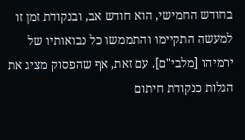בחודש החמישי, הוא חודש אב, ובנקודת זמן זו למעשה התקיימו והתממשו כל נבואותיו של ירמיהו [מלבי"ם]. עם זאת, אף שהפסוק מציג את הגלות כנקודת חיתום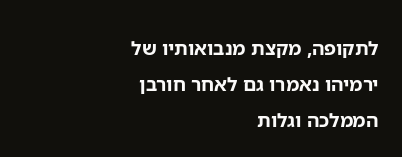לתקופה, מקצת מנבואותיו של ירמיהו נאמרו גם לאחר חורבן הממלכה וגלות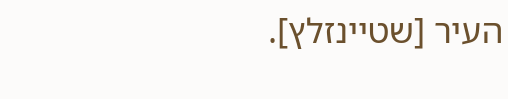העיר [שטיינזלץ].